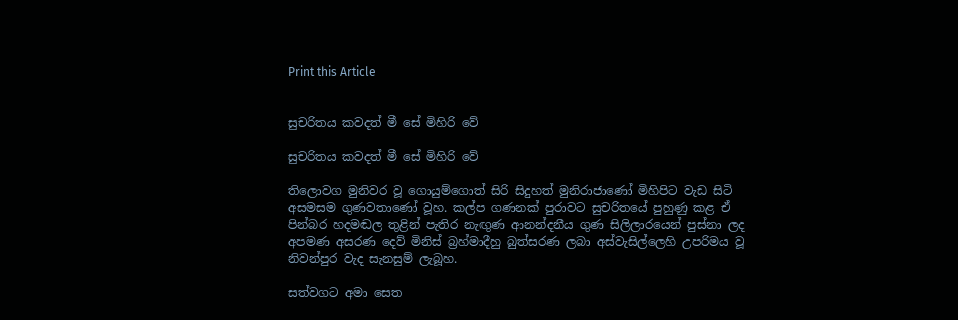Print this Article


සුචරිතය කවදත් මී සේ මිහිරි වේ

සුචරිතය කවදත් මී සේ මිහිරි වේ

තිලොවග මුනිවර වූ ගොයුම්ගොත් සිරි සිදුහත් මුනිරාජාණෝ මිහිපිට වැඩ සිටි අසමසම ගුණවතාණෝ වූහ. කල්ප ගණනක් පුරාවට සුචරිතයේ පුහුණු කළ ඒ පින්බර හදමඬල තුළින් පැතිර නැඟුණ ආනන්දනීය ගුණ සිලිලාරයෙන් පුස්නා ලද අපමණ අසරණ දෙව් මිනිස් බ්‍රහ්මාදීහු බුත්සරණ ලබා අස්වැසිල්ලෙහි උපරිමය වූ නිවන්පුර වැද සැනසුම් ලැබූහ.

සත්වගට අමා සෙත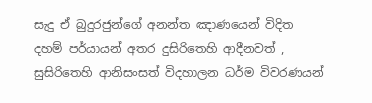සැදු ඒ බුදුරජුන්ගේ අනන්ත ඤාණයෙන් විදිත දහම් පර්යායන් අතර දුසිරිතෙහි ආදීනවත් , සුසිරිතෙහි ආනිසංසත් විදහාලන ධර්ම විවරණයන්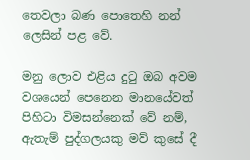තෙවලා බණ පොතෙහි නන් ලෙසින් පළ වේ.

මනු ලොව එළිය දුටු ඔබ අවම වශයෙන් පෙනෙන මානයේවත් පිහිටා විමසන්නෙක් වේ නම්, ඇතැම් පුද්ගලයකු මව් කුසේ දී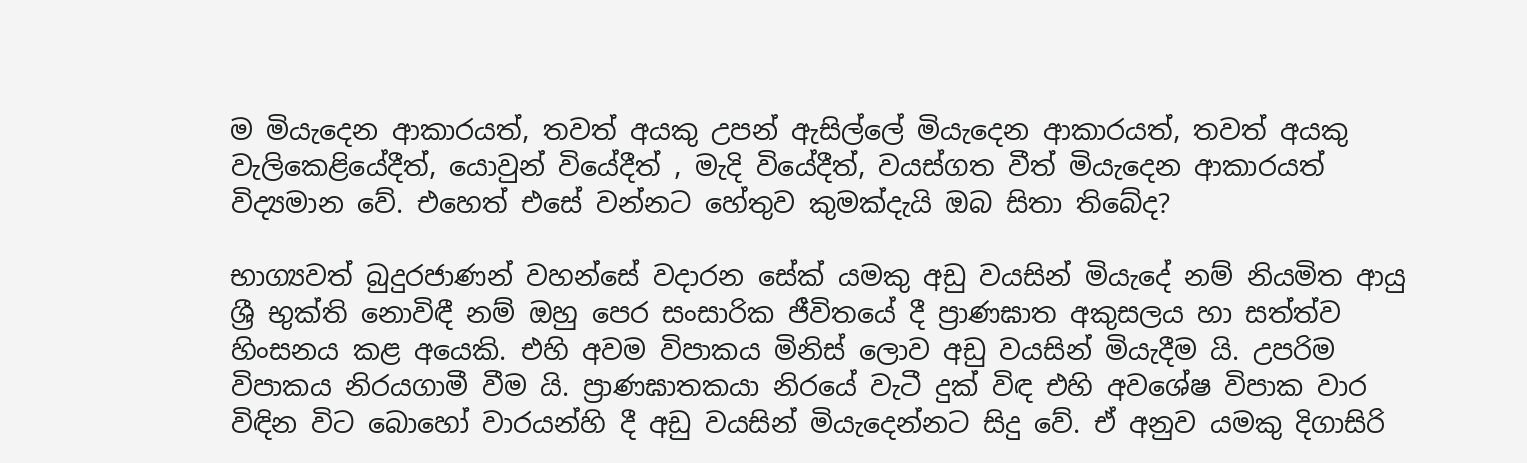ම මියැදෙන ආකාරයත්, තවත් අයකු උපන් ඇසිල්ලේ මියැදෙන ආකාරයත්, තවත් අයකු වැලිකෙළියේදීත්, යොවුන් වියේදීත් , මැදි වියේදීත්, වයස්ගත වීත් මියැදෙන ආකාරයත් විද්‍යමාන වේ. එහෙත් එසේ වන්නට හේතුව කුමක්දැයි ඔබ සිතා තිබේද?

භාග්‍යවත් බුදුරජාණන් වහන්සේ වදාරන සේක් යමකු අඩු වයසින් මියැදේ නම් නියමිත ආයු ශ්‍රී භුක්ති නොවිඳී නම් ඔහු පෙර සංසාරික ජීවිතයේ දී ප්‍රාණඝාත අකුසලය හා සත්ත්ව හිංසනය කළ අයෙකි. එහි අවම විපාකය මිනිස් ලොව අඩු වයසින් මියැදීම යි. උපරිම විපාකය නිරයගාමී වීම යි. ප්‍රාණඝාතකයා නිරයේ වැටී දුක් විඳ එහි අවශේෂ විපාක වාර විඳින විට බොහෝ වාරයන්හි දී අඩු වයසින් මියැදෙන්නට සිදු වේ. ඒ අනුව යමකු දිගාසිරි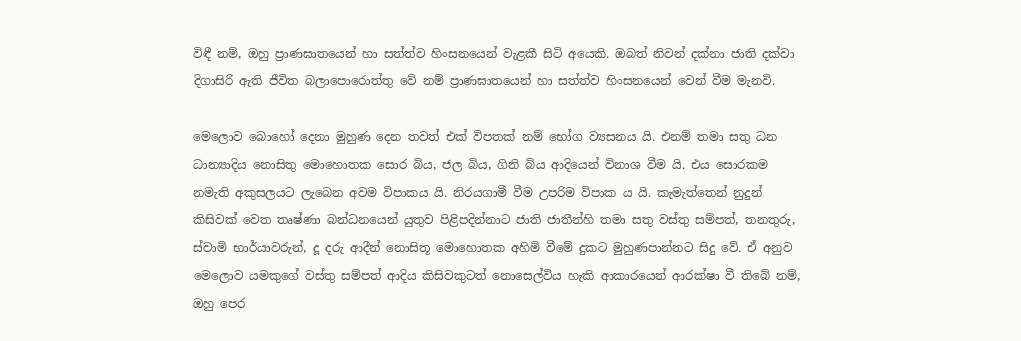විඳී නම්, ඔහු ප්‍රාණඝාතයෙන් හා සත්ත්ව හිංසනයෙන් වැළකී සිටි අයෙකි. ඔබත් නිවන් දක්නා ජාති දක්වා දිගාසිරි ඇති ජීවිත බලාපොරොත්තු වේ නම් ප්‍රාණඝාතයෙන් හා සත්ත්ව හිංසනයෙන් වෙන් වීම මැනවි.

මෙලොව බොහෝ දෙනා මුහුණ දෙන තවත් එක් විපතක් නම් භෝග ව්‍යසනය යි. එනම් තමා සතු ධන ධාන්‍යාදිය නොසිතු මොහොතක සොර බිය, ජල බිය, ගිනි බිය ආදියෙන් විනාශ වීම යි. එය සොරකම නමැති අකුසලයට ලැබෙන අවම විපාකය යි. නිරයගාමී වීම උපරිම විපාක ය යි. කැමැත්තෙන් නුදුන් කිසිවක් වෙත තෘෂ්ණා බන්ධනයෙන් යුතුව පිළිපදින්නාට ජාති ජාතීන්හි තමා සතු වස්තු සම්පත්, තනතුරු, ස්වාමි භාර්යාවරුන්, දූ දරු ආදීන් නොසිතූ මොහොතක අහිමි වීමේ දුකට මුහුණපාන්නට සිදු වේ. ඒ අනුව මෙලොව යමකුගේ වස්තු සම්පත් ආදිය කිසිවකුටත් නොසෙල්විය හැකි ආකාරයෙන් ආරක්ෂා වී තිබේ නම්, ඔහු පෙර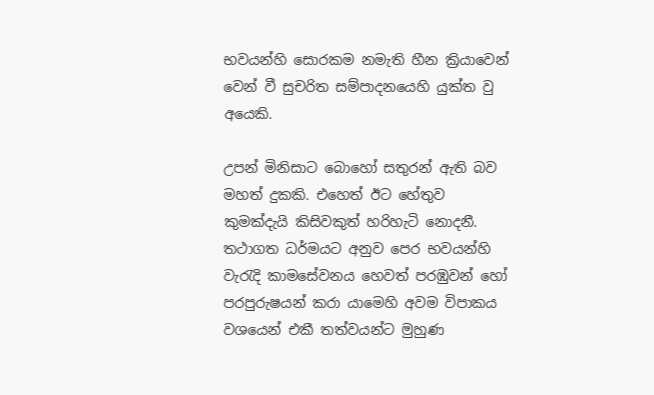භවයන්හි සොරකම නමැති හීන ක්‍රියාවෙන් වෙන් වී සුචරිත සම්පාදනයෙහි යුක්ත වු අයෙකි.

උපන් මිනිසාට බොහෝ සතුරන් ඇති බව මහත් දුකකි. එහෙත් ඊට හේතුව කුමක්දැයි කිසිවකුත් හරිහැටි නොදනී. තථාගත ධර්මයට අනුව පෙර භවයන්හි වැරැදි කාමසේවනය හෙවත් පරඹුවන් හෝ පරපුරුෂයන් කරා යාමෙහි අවම විපාකය වශයෙන් එකී තත්වයන්ට මුහුණ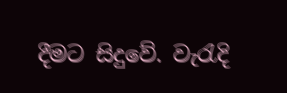දීමට සිදුවේ. වැරැදි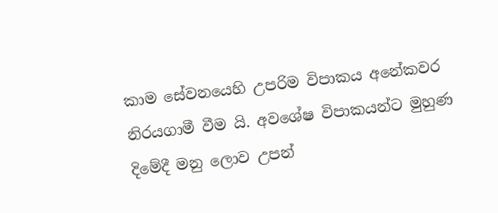කාම සේවනයෙහි උපරිම විපාකය අනේකවර නිරයගාමී වීම යි. අවශේෂ විපාකයන්ට මුහුණ දිමේදී මනු ලොව උපන්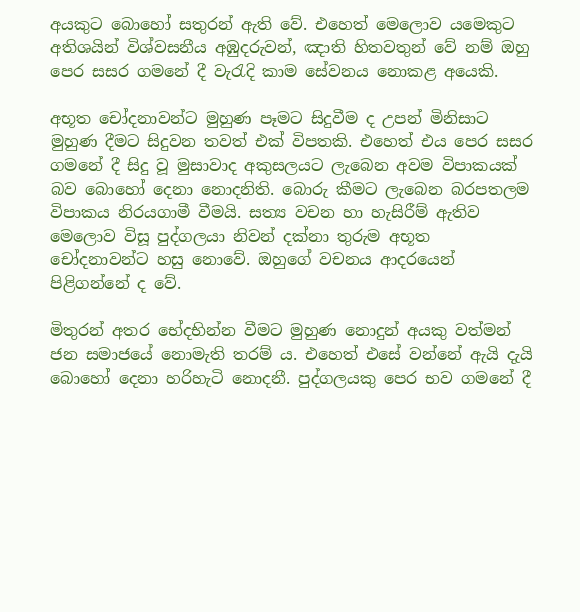අයකුට බොහෝ සතුරන් ඇති වේ. එහෙත් මෙලොව යමෙකුට අතිශයින් විශ්වසනීය අඹුදරුවන්, ඤාති හිතවතුන් වේ නම් ඔහු පෙර සසර ගමනේ දී වැරැදි කාම සේවනය නොකළ අයෙකි.

අභූත චෝදනාවන්ට මුහුණ පෑමට සිදුවීම ද උපන් මිනිසාට මුහුණ දීමට සිදුවන තවත් එක් විපතකි. එහෙත් එය පෙර සසර ගමනේ දී සිදු වූ මුසාවාද අකුසලයට ලැබෙන අවම විපාකයක් බව බොහෝ දෙනා නොදනිති. බොරු කීමට ලැබෙන බරපතලම විපාකය නිරයගාමී වීමයි. සත්‍ය වචන හා හැසිරීම් ඇතිව මෙලොව විසූ පුද්ගලයා නිවන් දක්නා තුරුම අභූත චෝදනාවන්ට හසු නොවේ. ඔහුගේ වචනය ආදරයෙන් පිළිගන්නේ ද වේ.

මිතුරන් අතර භේදභින්න වීමට මුහුණ නොදුන් අයකු වත්මන් ජන සමාජයේ නොමැති තරම් ය. එහෙත් එසේ වන්නේ ඇයි දැයි බොහෝ දෙනා හරිහැටි නොදනී. පුද්ගලයකු පෙර භව ගමනේ දී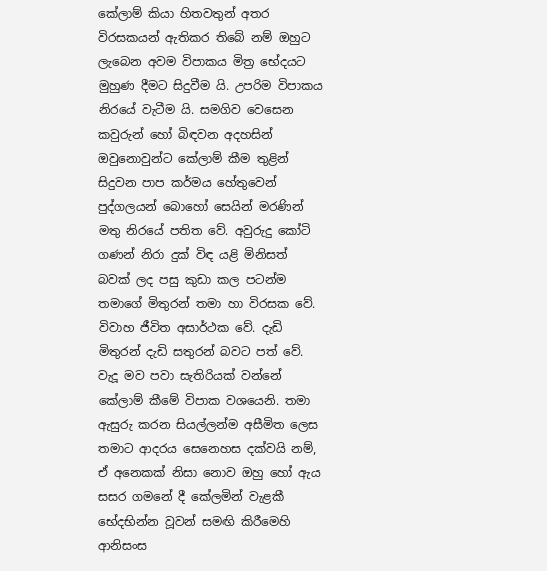කේලාම් කියා හිතවතුන් අතර විරසකයන් ඇතිකර තිබේ නම් ඔහුට ලැබෙන අවම විපාකය මිත්‍ර භේදයට මුහුණ දීමට සිදුවීම යි. උපරිම විපාකය නිරයේ වැටීම යි. සමගිව වෙසෙන කවුරුන් හෝ බිඳවන අදහසින් ඔවුනොවුන්ට කේලාම් කීම තුළින් සිදුවන පාප කර්මය හේතුවෙන් පුද්ගලයන් බොහෝ සෙයින් මරණින් මතු නිරයේ පතිත වේ. අවුරුදු කෝටි ගණන් නිරා දුක් විඳ යළි මිනිසත් බවක් ලද පසු කුඩා කල පටන්ම තමාගේ මිතුරන් තමා හා විරසක වේ. විවාහ ජීවිත අසාර්ථක වේ. දැඩි මිතුරන් දැඩි සතුරන් බවට පත් වේ. වැදූ මව පවා සැතිරියක් වන්නේ කේලාම් කීමේ විපාක වශයෙනි. තමා ඇසුරු කරන සියල්ලන්ම අසීමිත ලෙස තමාට ආදරය සෙනෙහස දක්වයි නම්, ඒ අනෙකක් නිසා නොව ඔහු හෝ ඇය සසර ගමනේ දී කේලමින් වැළකී භේදභින්න වූවන් සමඟි කිරීමෙහි ආනිසංස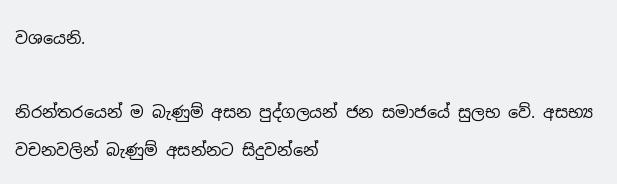වශයෙනි.

නිරන්තරයෙන් ම බැණුම් අසන පුද්ගලයන් ජන සමාජයේ සුලභ වේ. අසභ්‍ය වචනවලින් බැණුම් අසන්නට සිදුවන්නේ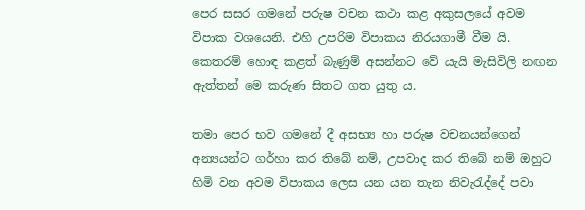පෙර සසර ගමනේ පරුෂ වචන කථා කළ අකුසලයේ අවම විපාක වශයෙනි. එහි උපරිම විපාකය නිරයගාමී වීම යි. කෙතරම් හොඳ කළත් බැණුම් අසන්නට වේ යැයි මැසිවිලි නඟන ඇත්තන් මෙ කරුණ සිතට ගත යුතු ය.

තමා පෙර භව ගමනේ දී අසභ්‍ය හා පරුෂ වචනයන්ගෙන් අන්‍යයන්ට ගර්හා කර තිබේ නම්, උපවාද කර තිබේ නම් ඔහුට හිමි වන අවම විපාකය ලෙස යන යන තැන නිවැරැද්දේ පවා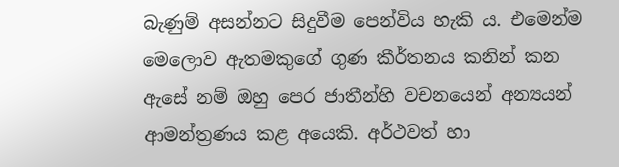බැණුම් අසන්නට සිදුවීම පෙන්විය හැකි ය. එමෙන්ම මෙලොව ඇතමකුගේ ගුණ කීර්තනය කනින් කන ඇසේ නම් ඔහු පෙර ජාතීන්හි වචනයෙන් අන්‍යයන් ආමන්ත්‍රණය කළ අයෙකි. අර්ථවත් හා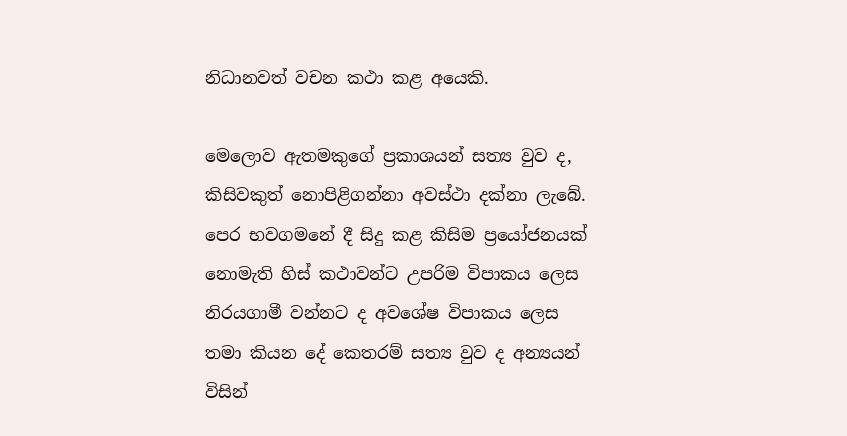නිධානවත් වචන කථා කළ අයෙකි.

මෙලොව ඇතමකුගේ ප්‍රකාශයන් සත්‍ය වුව ද, කිසිවකුත් නොපිළිගන්නා අවස්ථා දක්නා ලැබේ. පෙර භවගමනේ දී සිදු කළ කිසිම ප්‍රයෝජනයක් නොමැති හිස් කථාවන්ට උපරිම විපාකය ලෙස නිරයගාමී වන්නට ද අවශේෂ විපාකය ලෙස තමා කියන දේ කෙතරම් සත්‍ය වුව ද අන්‍යයන් විසින්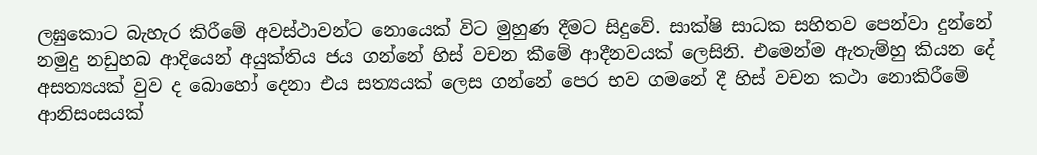ලඝුකොට බැහැර කිරීමේ අවස්ථාවන්ට නොයෙක් විට මුහුණ දීමට සිදුවේ. සාක්ෂි සාධක සහිතව පෙන්වා දුන්නේ නමුදු නඩුහබ ආදියෙන් අයුක්තිය ජය ගන්නේ හිස් වචන කීමේ ආදීනවයක් ලෙසිනි. එමෙන්ම ඇතැම්හු කියන දේ අසත්‍යයක් වුව ද බොහෝ දෙනා එය සත්‍යයක් ලෙස ගන්නේ පෙර භව ගමනේ දී හිස් වචන කථා නොකිරීමේ ආනිසංසයක්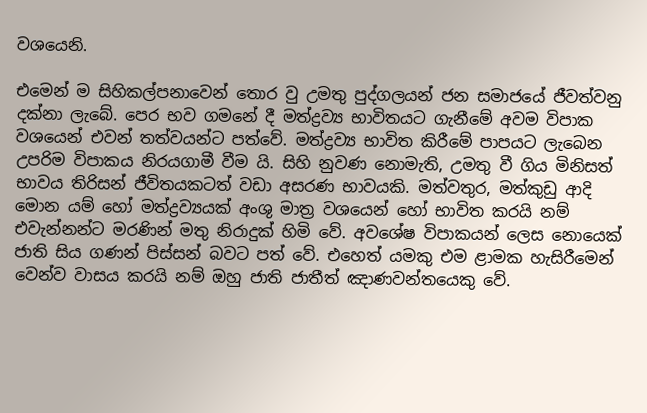වශයෙනි.

එමෙන් ම සිහිකල්පනාවෙන් තොර වු උමතු පුද්ගලයන් ජන සමාජයේ ජීවත්වනු දක්නා ලැබේ. පෙර භව ගමනේ දී මත්ද්‍රව්‍ය භාවිතයට ගැනීමේ අවම විපාක වශයෙන් එවන් තත්වයන්ට පත්වේ. මත්ද්‍රව්‍ය භාවිත කිරීමේ පාපයට ලැබෙන උපරිම විපාකය නිරයගාමී වීම යි. සිහි නුවණ නොමැති, උමතු වී ගිය මිනිසත් භාවය තිරිසන් ජීවිතයකටත් වඩා අසරණ භාවයකි. මත්වතුර, මත්කුඩු ආදි මොන යම් හෝ මත්ද්‍රව්‍යයක් අංශු මාත්‍ර වශයෙන් හෝ භාවිත කරයි නම් එවැන්නන්ට මරණින් මතු නිරාදුක් හිමි වේ. අවශේෂ විපාකයන් ලෙස නොයෙක් ජාති සිය ගණන් පිස්සන් බවට පත් වේ. එහෙත් යමකු එම ළාමක හැසිරීමෙන් වෙන්ව වාසය කරයි නම් ඔහු ජාති ජාතීත් ඤාණවන්තයෙකු වේ.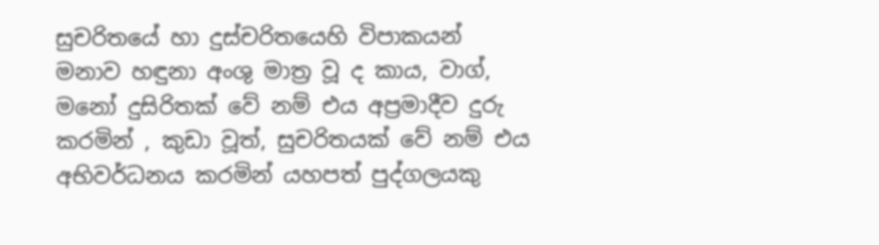සුචරිතයේ හා දුස්චරිතයෙහි විපාකයන් මනාව හඳුනා අංශු මාත්‍ර වූ ද කාය, වාග්, මනෝ දුසිරිතක් වේ නම් එය අප්‍රමාදීව දුරු කරමින් , කුඩා වූත්, සුචරිතයක් වේ නම් එය අභිවර්ධනය කරමින් යහපත් පුද්ගලයකු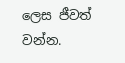ලෙස ජීවත් වන්න.